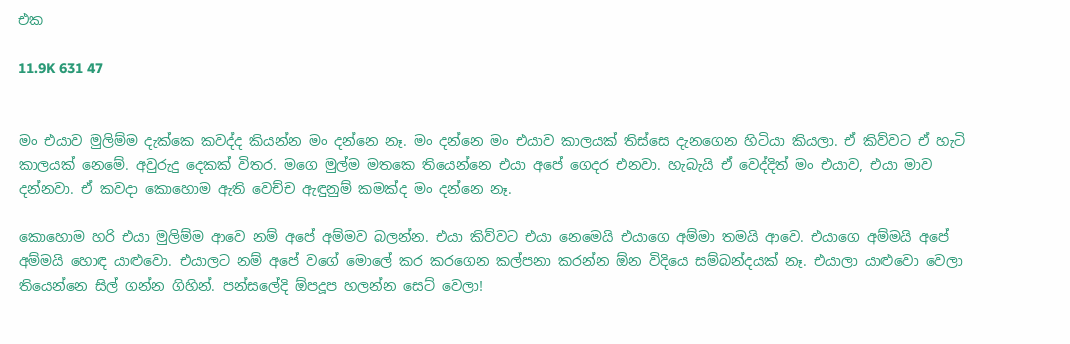එක

11.9K 631 47


මං එයාව මුලිම්ම දැක්කෙ කවද්ද කියන්න මං දන්නෙ නෑ. මං දන්නෙ මං එයාව කාලයක් තිස්සෙ දැනගෙන හිටියා කියලා. ඒ කිව්වට ඒ හැටි කාලයක් නෙමේ. අවුරුදු දෙකක් විතර. මගෙ මුල්ම මතකෙ තියෙන්නෙ එයා අපේ ගෙදර එනවා. හැබැයි ඒ වෙද්දිත් මං එයාව, එයා මාව දන්නවා. ඒ කවදා කොහොම ඇති වෙච්ච ඇඳුනුම් කමක්ද මං දන්නෙ නෑ.

කොහොම හරි එයා මුලිම්ම ආවෙ නම් අපේ අම්මව බලන්න. එයා කිව්වට එයා නෙමෙයි එයාගෙ අම්මා තමයි ආවෙ. එයාගෙ අම්මයි අපේ අම්මයි හොඳ යාළුවො. එයාලට නම් අපේ වගේ මොලේ කර කරගෙන කල්පනා කරන්න ඕන විදියෙ සම්බන්දයක් නෑ. එයාලා යාළුවො වෙලා තියෙන්නෙ සිල් ගන්න ගිහින්. පන්සලේදි ඕපදූප හලන්න සෙට් වෙලා!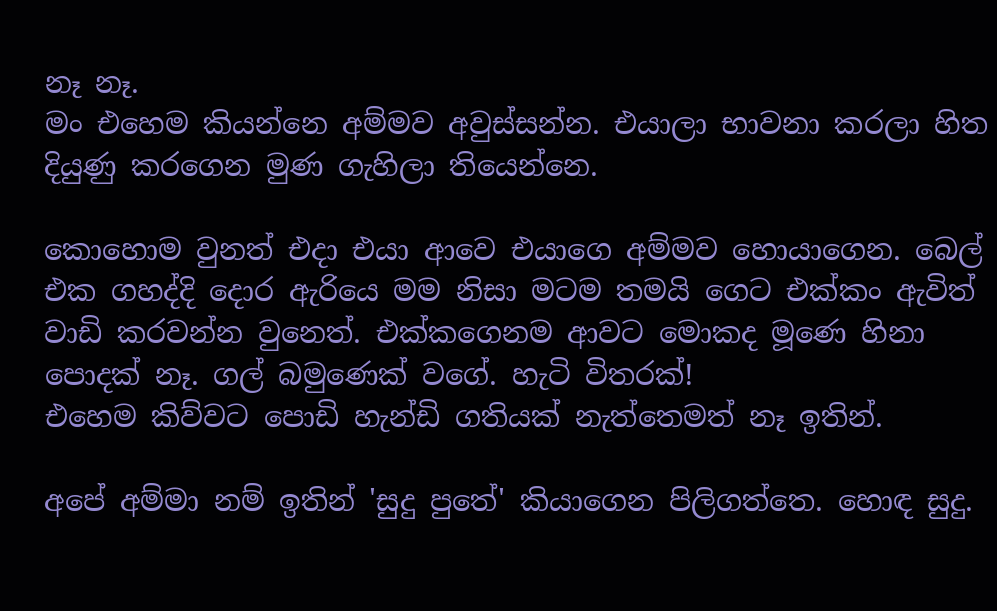නෑ නෑ.
මං එහෙම කියන්නෙ අම්මව අවුස්සන්න. එයාලා භාවනා කරලා හිත දියුණු කරගෙන මුණ ගැහිලා තියෙන්නෙ.

කොහොම වුනත් එදා එයා ආවෙ එයාගෙ අම්මව හොයාගෙන. බෙල් එක ගහද්දි දොර ඇරියෙ මම නිසා මටම තමයි ගෙට එක්කං ඇවිත් වාඩි කරවන්න වුනෙත්. එක්කගෙනම ආවට මොකද මූණෙ හිනා පොදක් නෑ. ගල් බමුණෙක් වගේ. හැටි විතරක්!
එහෙම කිව්වට පොඩි හැන්ඩි ගතියක් නැත්තෙමත් නෑ ඉතින්.

අපේ අම්මා නම් ඉතින් 'සුදු පුතේ' කියාගෙන පිලිගත්තෙ. හොඳ සුදු.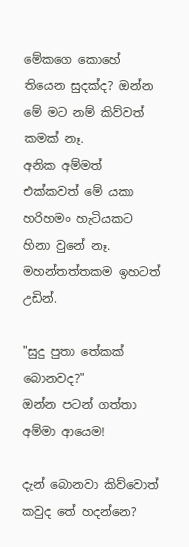මේකගෙ කොහේ තියෙන සුදක්ද? ඔන්න මේ මට නම් කිව්වත් කමක් නෑ.
අනික අම්මත් එක්කවත් මේ යකා හරිහමං හැටියකට හිනා වුනේ නෑ. මහන්තත්තකම ඉහටත් උඩින්.

"සුදු පුතා තේකක් බොනවද?"
ඔන්න පටන් ගත්තා අම්මා ආයෙම!

දැන් බොනවා කිව්වොත් කවුද තේ හදන්නෙ?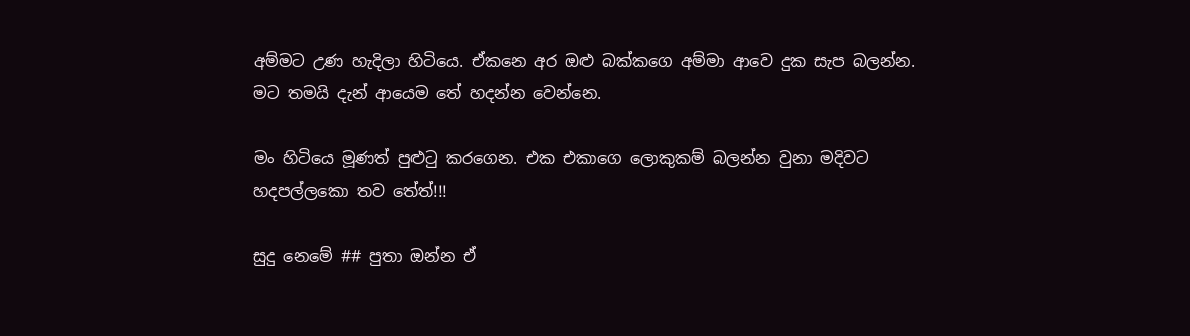අම්මට උණ හැදිලා හිටියෙ. ඒකනෙ අර ඔළු බක්කගෙ අම්මා ආවෙ දුක සැප බලන්න. මට තමයි දැන් ආයෙම තේ හදන්න වෙන්නෙ.

මං හිටියෙ මූණත් පුළුටු කරගෙන. එක එකාගෙ ලොකුකම් බලන්න වුනා මදිවට හදපල්ලකො තව තේත්!!!

සුදු නෙමේ ## පුතා ඔන්න ඒ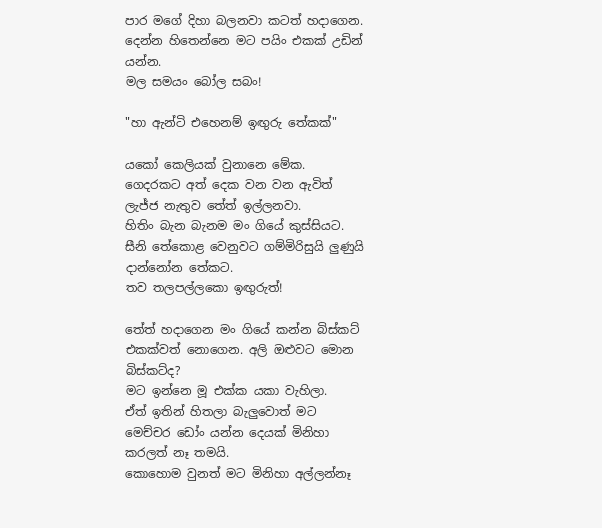පාර මගේ දිහා බලනවා කටත් හදාගෙන. දෙන්න හිතෙන්නෙ මට පයිං එකක් උඩින් යන්න.
මල සමයං බෝල සබං!

"හා ඇන්ටි එහෙනම් ඉඟුරු තේකක්"

යකෝ කෙලියක් වුනානෙ මේක.
ගෙදරකට අත් දෙක වන වන ඇවිත් ලැජ්ජ නැතුව තේත් ඉල්ලනවා.
හිතිං බැන බැනම මං ගියේ කුස්සියට.
සීනි තේකොළ වෙනුවට ගම්මිරිසුයි ලුණුයි දාන්නෝන තේකට.
තව තලපල්ලකො ඉඟුරුත්!

තේත් හදාගෙන මං ගියේ කන්න බිස්කට් එකක්වත් නොගෙන. අලි ඔළුවට මොන බිස්කට්ද?
මට ඉන්නෙ මූ එක්ක යකා වැහිලා.
ඒත් ඉතින් හිතලා බැලුවොත් මට මෙච්චර ඩෝං යන්න දෙයක් මිනිහා කරලත් නෑ තමයි.
කොහොම වුනත් මට මිනිහා අල්ලන්නෑ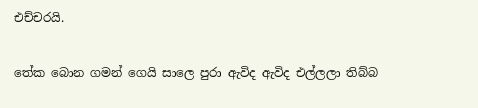එච්චරයි.

තේක බොන ගමන් ගෙයි සාලෙ පුරා ඇවිද ඇවිද එල්ලලා තිබ්බ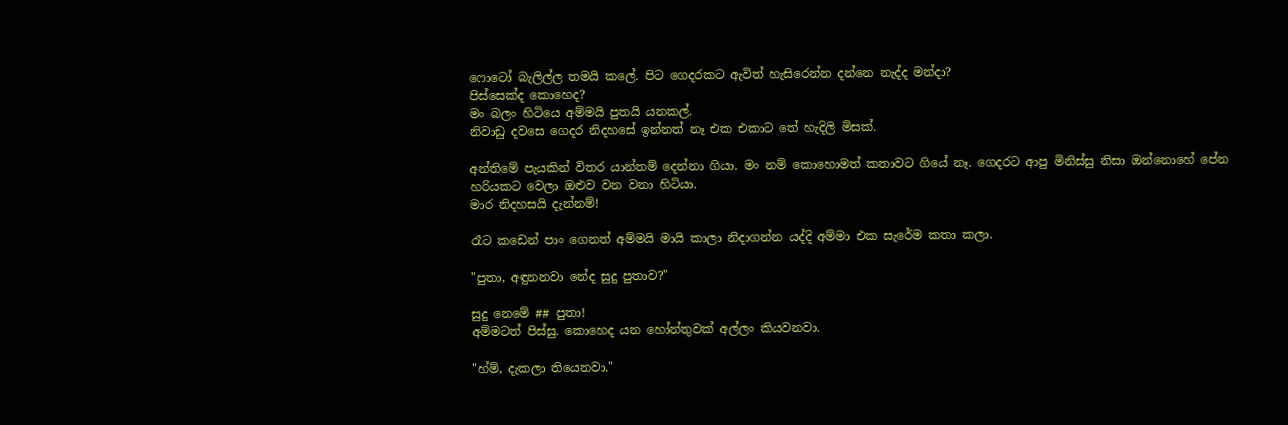ෆොටෝ බැලිල්ල තමයි කලේ. පිට ගෙදරකට ඇවිත් හැසිරෙන්න දන්නෙ නැද්ද මන්දා?
පිස්සෙක්ද කොහෙද?
මං බලං හිටියෙ අම්මයි පුතයි යනකල්.
නිවාඩු දවසෙ ගෙදර නිදහසේ ඉන්නත් නෑ එක එකාට තේ හැදිලි මිසක්.

අන්තිමේ පැයකින් විතර යාන්තම් දෙන්නා ගියා. මං නම් කොහොමත් කතාවට ගියේ නෑ. ගෙදරට ආපු මිනිස්සු නිසා ඔන්නොහේ පේන හරියකට වෙලා ඔළුව වන වනා හිටියා.
මාර නිදහසයි දැන්නම්!

රෑට කඩෙන් පාං ගෙනත් අම්මයි මායි කාලා නිදාගන්න යද්දි අම්මා එක සැරේම කතා කලා.

"පුතා, අඳුනනවා නේද සුදු පුතාව?"

සුදු නෙමේ ## පුතා!
අම්මටත් පිස්සු. කොහෙද යන හෝන්තුවක් අල්ලං කියවනවා.

"හ්ම්, දැකලා තියෙනවා."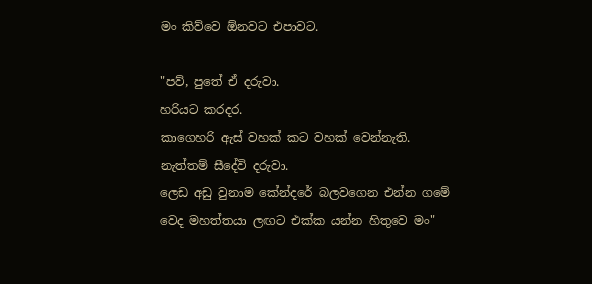මං කිව්වෙ ඕනවට එපාවට.

"පව්, පුතේ ඒ දරුවා.
හරියට කරදර.
කාගෙහරි ඇස් වහක් කට වහක් වෙන්නැති.
නැත්තම් සීදේවි දරුවා.
ලෙඩ අඩු වුනාම කේන්දරේ බලවගෙන එන්න ගමේ වෙද මහත්තයා ලඟට එක්ක යන්න හිතුවෙ මං"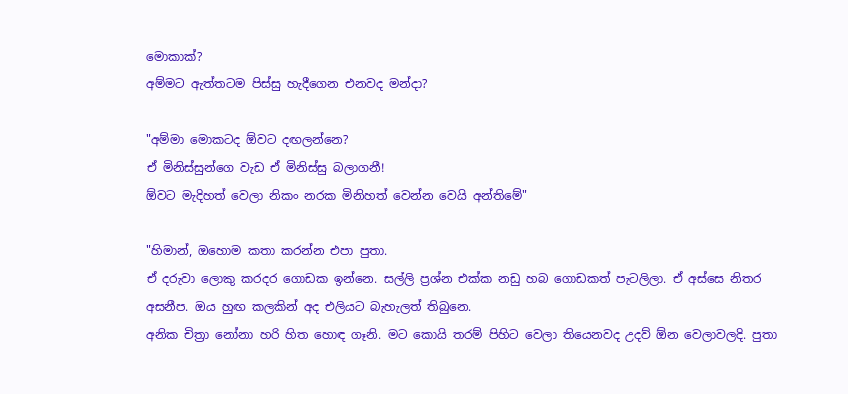මොකාක්?
අම්මට ඇත්තටම පිස්සු හැදීගෙන එනවද මන්දා?

"අම්මා මොකටද ඕවට දඟලන්නෙ?
ඒ මිනිස්සුන්ගෙ වැඩ ඒ මිනිස්සු බලාගනී!
ඕවට මැදිහත් වෙලා නිකං නරක මිනිහත් වෙන්න වෙයි අන්තිමේ"

"හිමාන්, ඔහොම කතා කරන්න එපා පුතා.
ඒ දරුවා ලොකු කරදර ගොඩක ඉන්නෙ. සල්ලි ප්‍රශ්න එක්ක නඩු හබ ගොඩකත් පැටලිලා. ඒ අස්සෙ නිතර අසනීප. ඔය හුඟ කලකින් අද එලියට බැහැලත් තිබුනෙ.
අනික චිත්‍රා නෝනා හරි හිත හොඳ ගෑනි. මට කොයි තරම් පිහිට වෙලා තියෙනවද උදව් ඕන වෙලාවලදි. පුතා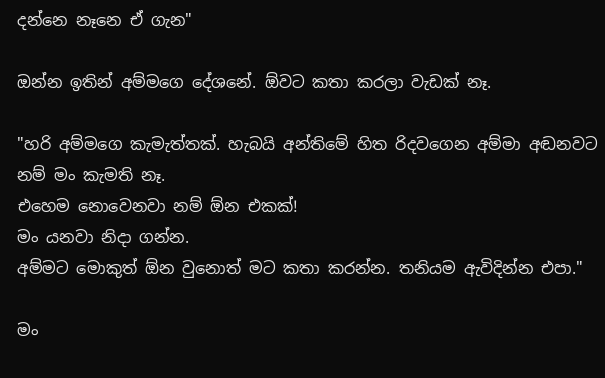දන්නෙ නෑනෙ ඒ ගැන"

ඔන්න ඉතින් අම්මගෙ දේශනේ. ඕවට කතා කරලා වැඩක් නෑ.

"හරි අම්මගෙ කැමැත්තක්. හැබයි අන්තිමේ හිත රිදවගෙන අම්මා අඬනවට නම් මං කැමති නෑ.
එහෙම නොවෙනවා නම් ඕන එකක්!
මං යනවා නිදා ගන්න.
අම්මට මොකුත් ඕන වුනොත් මට කතා කරන්න. තනියම ඇවිදින්න එපා."

මං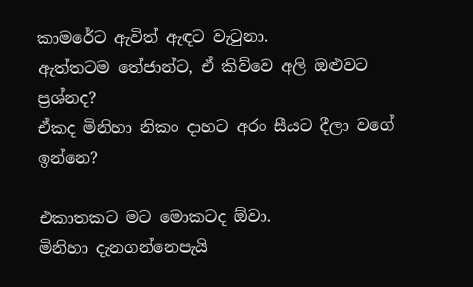කාමරේට ඇවිත් ඇඳට වැටුනා.
ඇත්තටම තේජාන්ට, ඒ කිව්වෙ අලි ඔළුවට ප්‍රශ්නද?
ඒකද මිනිහා නිකං දාහට අරං සීයට දීලා වගේ ඉන්නෙ?

එකාතකට මට මොකටද ඕවා.
මිනිහා දැනගන්නෙපැයි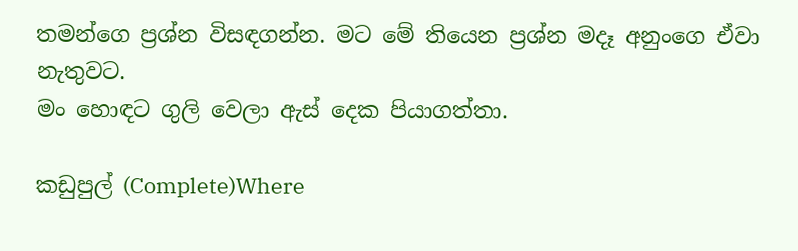තමන්ගෙ ප්‍රශ්න විසඳගන්න. මට මේ තියෙන ප්‍රශ්න මදෑ අනුංගෙ ඒවා නැතුවට.
මං හොඳට ගුලි වෙලා ඇස් දෙක පියාගත්තා.

කඩුපුල් (Complete)Where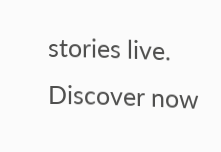stories live. Discover now